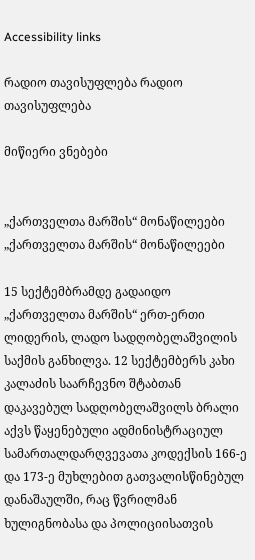Accessibility links

რადიო თავისუფლება რადიო თავისუფლება

მიწიერი ვნებები


„ქართველთა მარშის“ მონაწილეები
„ქართველთა მარშის“ მონაწილეები

15 სექტემბრამდე გადაიდო „ქართველთა მარშის“ ერთ-ერთი ლიდერის, ლადო სადღობელაშვილის საქმის განხილვა. 12 სექტემბერს კახი კალაძის საარჩევნო შტაბთან დაკავებულ სადღობელაშვილს ბრალი აქვს წაყენებული ადმინისტრაციულ სამართალდარღვევათა კოდექსის 166-ე და 173-ე მუხლებით გათვალისწინებულ დანაშაულში, რაც წვრილმან ხულიგნობასა და პოლიციისათვის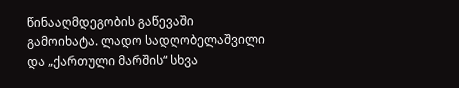წინააღმდეგობის გაწევაში გამოიხატა. ლადო სადღობელაშვილი და „ქართული მარშის“ სხვა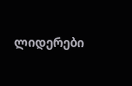ლიდერები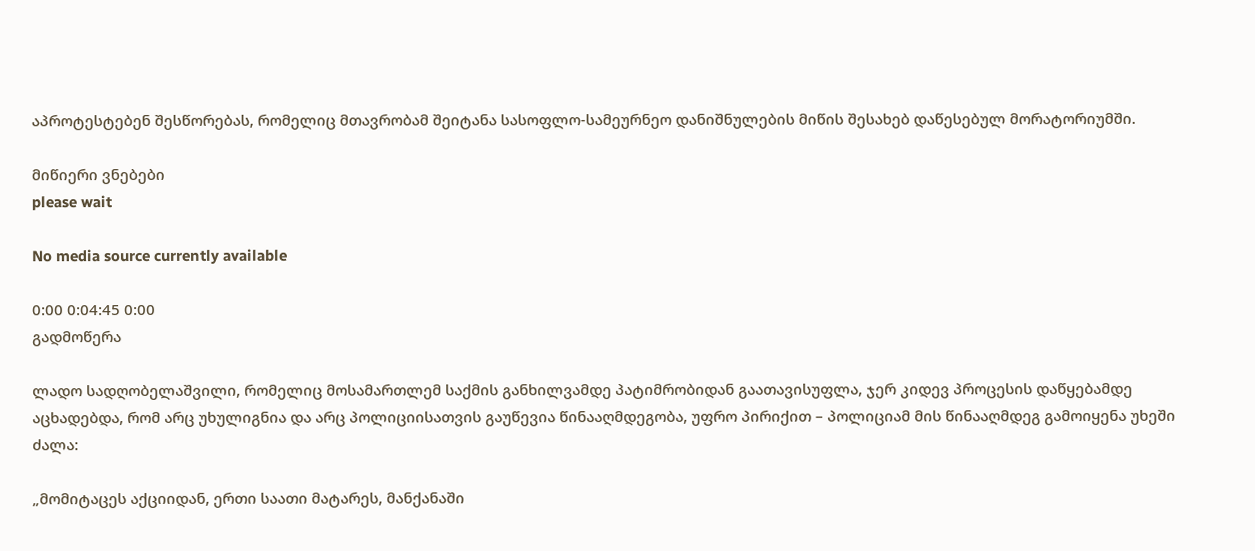აპროტესტებენ შესწორებას, რომელიც მთავრობამ შეიტანა სასოფლო-სამეურნეო დანიშნულების მიწის შესახებ დაწესებულ მორატორიუმში.

მიწიერი ვნებები
please wait

No media source currently available

0:00 0:04:45 0:00
გადმოწერა

ლადო სადღობელაშვილი, რომელიც მოსამართლემ საქმის განხილვამდე პატიმრობიდან გაათავისუფლა, ჯერ კიდევ პროცესის დაწყებამდე აცხადებდა, რომ არც უხულიგნია და არც პოლიციისათვის გაუწევია წინააღმდეგობა, უფრო პირიქით – პოლიციამ მის წინააღმდეგ გამოიყენა უხეში ძალა:

„მომიტაცეს აქციიდან, ერთი საათი მატარეს, მანქანაში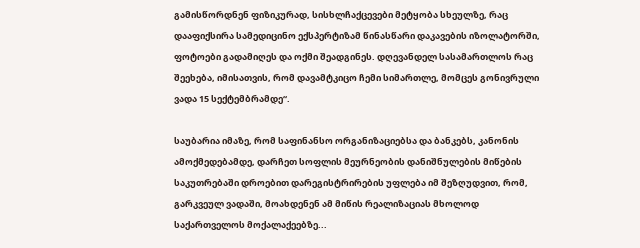გამისწორდნენ ფიზიკურად, სისხლჩაქცევები მეტყობა სხეულზე, რაც დააფიქსირა სამედიცინო ექსპერტიზამ წინასწარი დაკავების იზოლატორში, ფოტოები გადამიღეს და ოქმი შეადგინეს. დღევანდელ სასამართლოს რაც შეეხება, იმისათვის, რომ დავამტკიცო ჩემი სიმართლე, მომცეს გონივრული ვადა 15 სექტემბრამდე“.

საუბარია იმაზე, რომ საფინანსო ორგანიზაციებსა და ბანკებს, კანონის ამოქმედებამდე, დარჩეთ სოფლის მეურნეობის დანიშნულების მიწების საკუთრებაში დროებით დარეგისტრირების უფლება იმ შეზღუდვით, რომ, გარკვეულ ვადაში, მოახდენენ ამ მიწის რეალიზაციას მხოლოდ საქართველოს მოქალაქეებზე...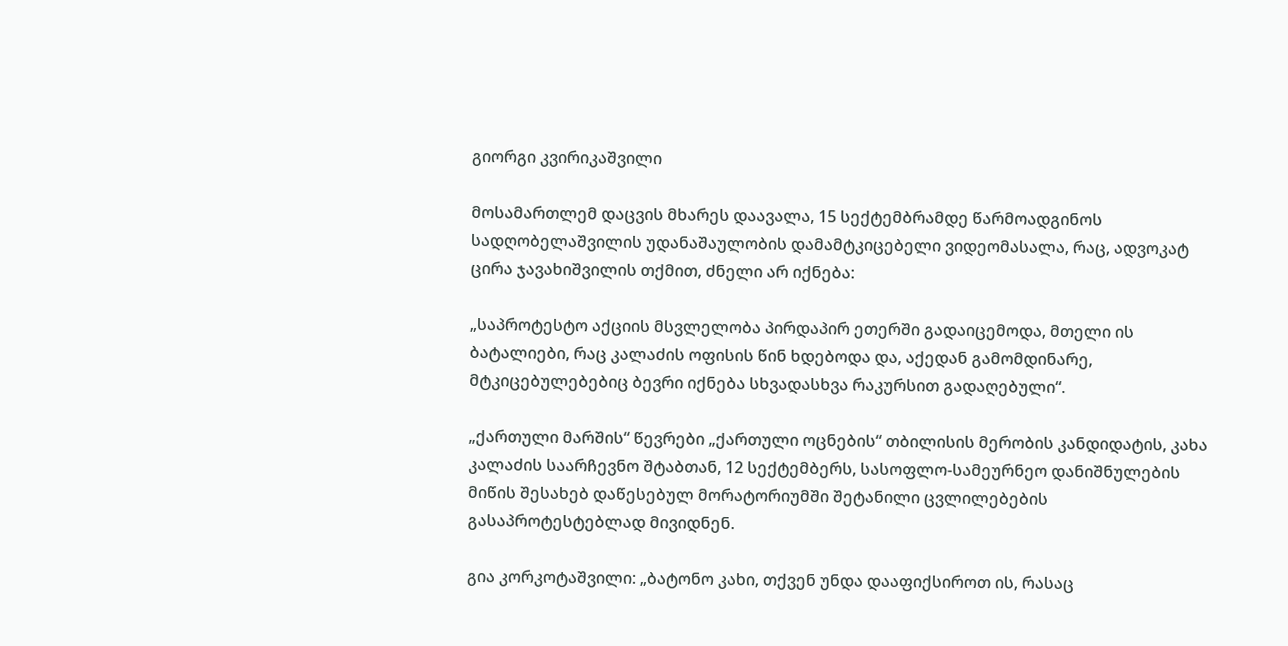გიორგი კვირიკაშვილი

მოსამართლემ დაცვის მხარეს დაავალა, 15 სექტემბრამდე წარმოადგინოს სადღობელაშვილის უდანაშაულობის დამამტკიცებელი ვიდეომასალა, რაც, ადვოკატ ცირა ჯავახიშვილის თქმით, ძნელი არ იქნება:

„საპროტესტო აქციის მსვლელობა პირდაპირ ეთერში გადაიცემოდა, მთელი ის ბატალიები, რაც კალაძის ოფისის წინ ხდებოდა და, აქედან გამომდინარე, მტკიცებულებებიც ბევრი იქნება სხვადასხვა რაკურსით გადაღებული“.

„ქართული მარშის“ წევრები „ქართული ოცნების“ თბილისის მერობის კანდიდატის, კახა კალაძის საარჩევნო შტაბთან, 12 სექტემბერს, სასოფლო-სამეურნეო დანიშნულების მიწის შესახებ დაწესებულ მორატორიუმში შეტანილი ცვლილებების გასაპროტესტებლად მივიდნენ.

გია კორკოტაშვილი: „ბატონო კახი, თქვენ უნდა დააფიქსიროთ ის, რასაც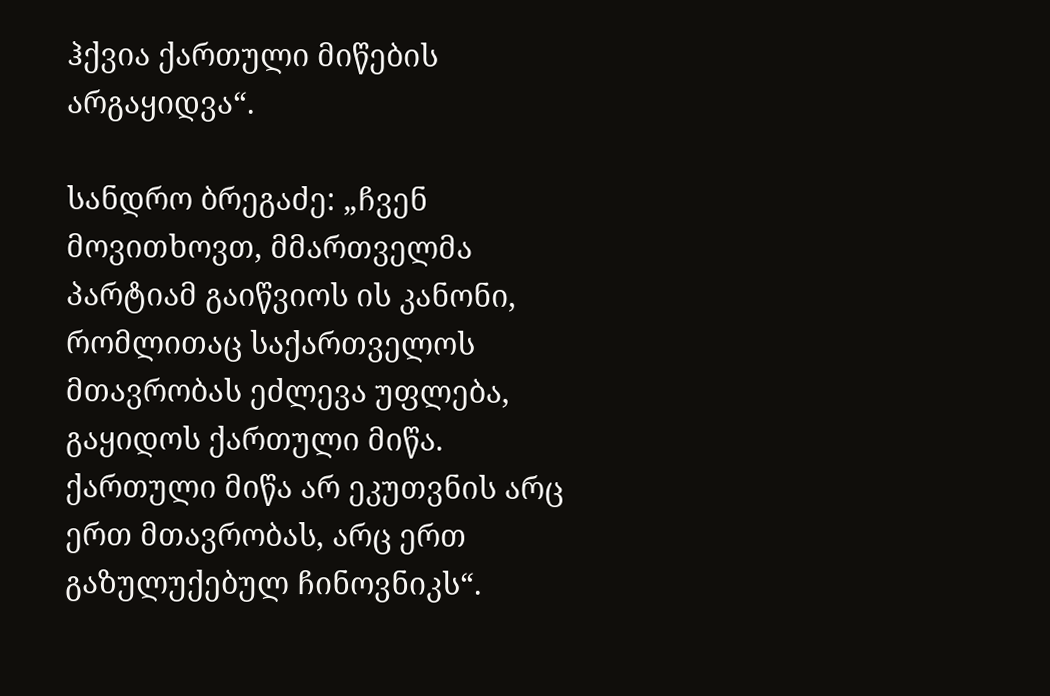ჰქვია ქართული მიწების არგაყიდვა“.

სანდრო ბრეგაძე: „ჩვენ მოვითხოვთ, მმართველმა პარტიამ გაიწვიოს ის კანონი, რომლითაც საქართველოს მთავრობას ეძლევა უფლება, გაყიდოს ქართული მიწა. ქართული მიწა არ ეკუთვნის არც ერთ მთავრობას, არც ერთ გაზულუქებულ ჩინოვნიკს“.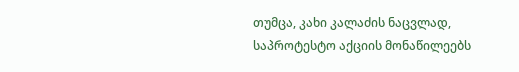თუმცა, კახი კალაძის ნაცვლად, საპროტესტო აქციის მონაწილეებს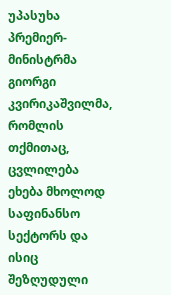უპასუხა პრემიერ-მინისტრმა გიორგი კვირიკაშვილმა, რომლის თქმითაც, ცვლილება ეხება მხოლოდ საფინანსო სექტორს და ისიც შეზღუდული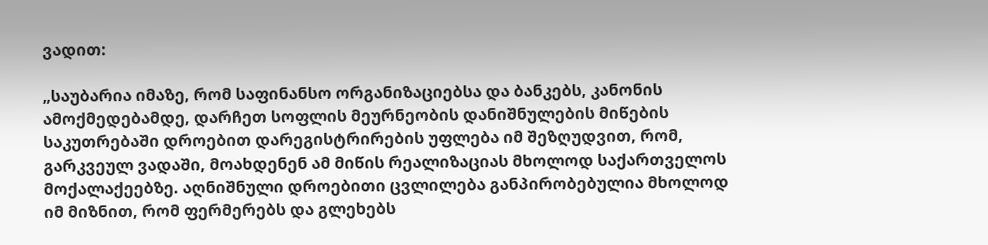ვადით:

„საუბარია იმაზე, რომ საფინანსო ორგანიზაციებსა და ბანკებს, კანონის ამოქმედებამდე, დარჩეთ სოფლის მეურნეობის დანიშნულების მიწების საკუთრებაში დროებით დარეგისტრირების უფლება იმ შეზღუდვით, რომ, გარკვეულ ვადაში, მოახდენენ ამ მიწის რეალიზაციას მხოლოდ საქართველოს მოქალაქეებზე. აღნიშნული დროებითი ცვლილება განპირობებულია მხოლოდ იმ მიზნით, რომ ფერმერებს და გლეხებს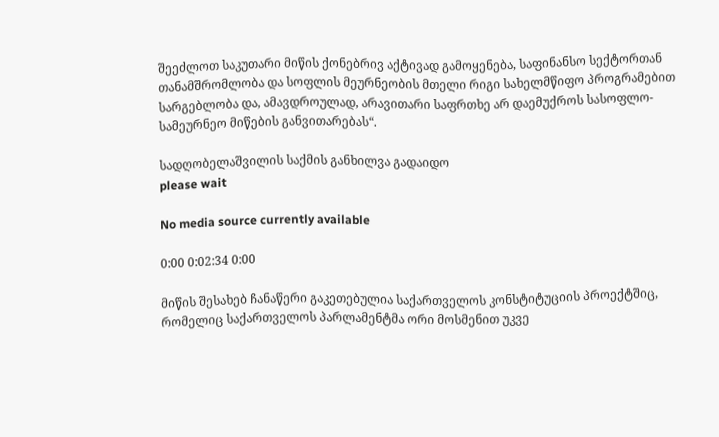შეეძლოთ საკუთარი მიწის ქონებრივ აქტივად გამოყენება, საფინანსო სექტორთან თანამშრომლობა და სოფლის მეურნეობის მთელი რიგი სახელმწიფო პროგრამებით სარგებლობა და, ამავდროულად, არავითარი საფრთხე არ დაემუქროს სასოფლო-სამეურნეო მიწების განვითარებას“.

სადღობელაშვილის საქმის განხილვა გადაიდო
please wait

No media source currently available

0:00 0:02:34 0:00

მიწის შესახებ ჩანაწერი გაკეთებულია საქართველოს კონსტიტუციის პროექტშიც, რომელიც საქართველოს პარლამენტმა ორი მოსმენით უკვე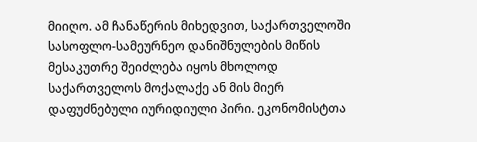მიიღო. ამ ჩანაწერის მიხედვით, საქართველოში სასოფლო-სამეურნეო დანიშნულების მიწის მესაკუთრე შეიძლება იყოს მხოლოდ საქართველოს მოქალაქე ან მის მიერ დაფუძნებული იურიდიული პირი. ეკონომისტთა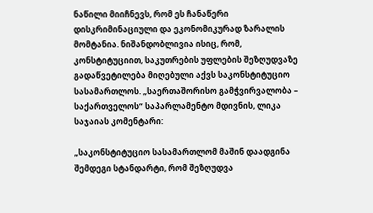ნაწილი მიიჩნევს, რომ ეს ჩანაწერი დისკრიმინაციული და ეკონომიკურად ზარალის მომტანია. ნიშანდობლივია ისიც, რომ, კონსტიტუციით, საკუთრების უფლების შეზღუდვაზე გადაწვეტილება მიღებული აქვს საკონსტიტუციო სასამართლოს. „საერთაშორისო გამჭვირვალობა – საქართველოს“ საპარლამენტო მდივნის, ლიკა საჯაიას კომენტარი:

„საკონსტიტუციო სასამართლომ მაშინ დაადგინა შემდეგი სტანდარტი, რომ შეზღუდვა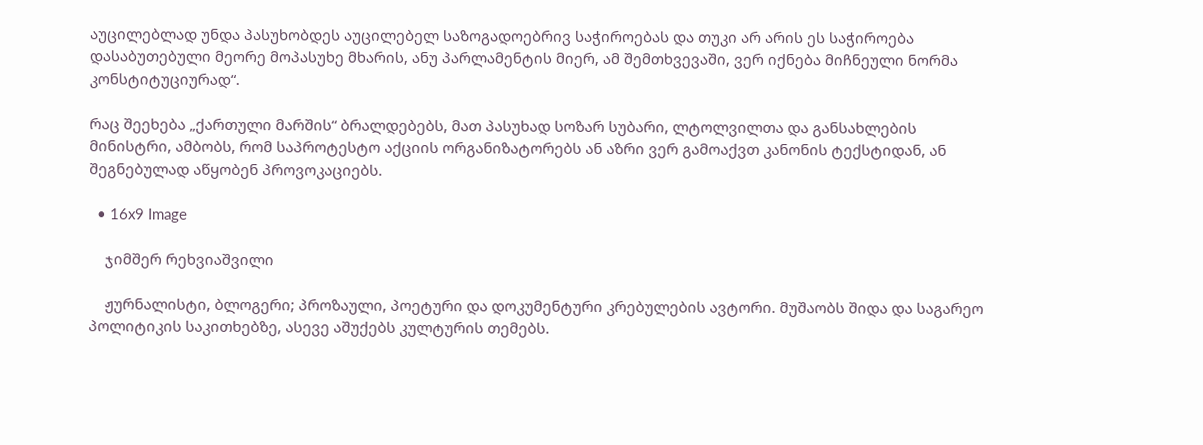აუცილებლად უნდა პასუხობდეს აუცილებელ საზოგადოებრივ საჭიროებას და თუკი არ არის ეს საჭიროება დასაბუთებული მეორე მოპასუხე მხარის, ანუ პარლამენტის მიერ, ამ შემთხვევაში, ვერ იქნება მიჩნეული ნორმა კონსტიტუციურად“.

რაც შეეხება „ქართული მარშის“ ბრალდებებს, მათ პასუხად სოზარ სუბარი, ლტოლვილთა და განსახლების მინისტრი, ამბობს, რომ საპროტესტო აქციის ორგანიზატორებს ან აზრი ვერ გამოაქვთ კანონის ტექსტიდან, ან შეგნებულად აწყობენ პროვოკაციებს.

  • 16x9 Image

    ჯიმშერ რეხვიაშვილი

    ჟურნალისტი, ბლოგერი; პროზაული, პოეტური და დოკუმენტური კრებულების ავტორი. მუშაობს შიდა და საგარეო პოლიტიკის საკითხებზე, ასევე აშუქებს კულტურის თემებს.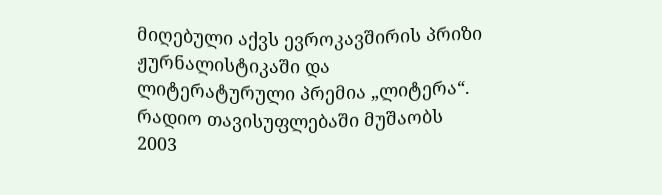მიღებული აქვს ევროკავშირის პრიზი ჟურნალისტიკაში და ლიტერატურული პრემია „ლიტერა“. რადიო თავისუფლებაში მუშაობს 2003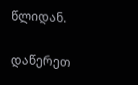წლიდან.

დაწერეთ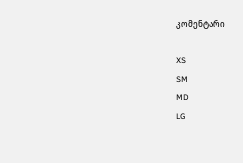კომენტარი

XS
SM
MD
LG